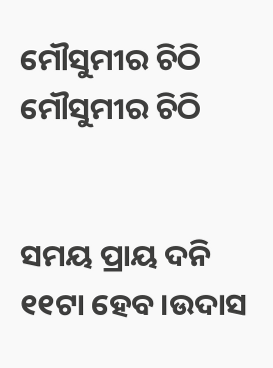ମୌସୁମୀର ଚିଠି
ମୌସୁମୀର ଚିଠି


ସମୟ ପ୍ରାୟ ଦନି ୧୧ଟା ହେବ।ଉଦାସ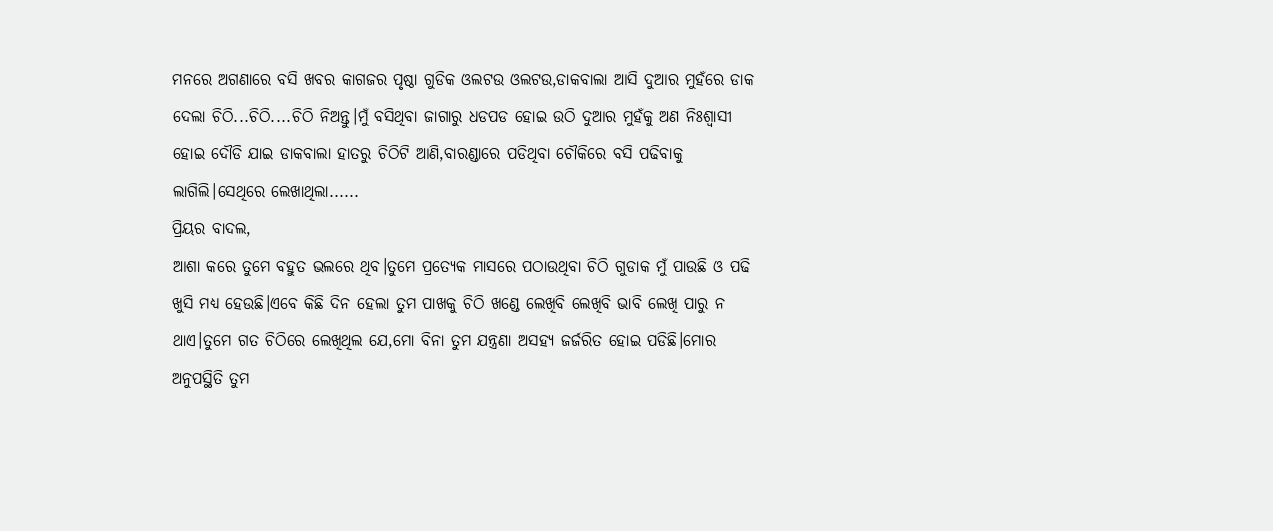ମନରେ ଅଗଣାରେ ବସି ଖବର କାଗଜର ପୃଷ୍ଠା ଗୁଡିକ ଓଲଟଉ ଓଲଟଉ,ଡାକବାଲା ଆସି ଦୁଆର ମୁହଁରେ ଡାକ ଦେଲା ଚିଠି...ଚିଠି....ଚିଠି ନିଅନ୍ତୁ।ମୁଁ ବସିଥିବା ଜାଗାରୁ ଧଡପଡ ହୋଇ ଉଠି ଦୁଆର ମୁହଁକୁ ଅଣ ନିଃଶ୍ୱାସୀ ହୋଇ ଦୌଡି ଯାଇ ଡାକବାଲା ହାତରୁ ଚିଠିଟି ଆଣି,ବାରଣ୍ଡାରେ ପଡିଥିବା ଚୌକିରେ ବସି ପଢିବାକୁ ଲାଗିଲି।ସେଥିରେ ଲେଖାଥିଲା......
ପ୍ରିୟର ବାଦଲ,
ଆଶା କରେ ତୁମେ ବହୁତ ଭଲରେ ଥିବ।ତୁମେ ପ୍ରତ୍ଯେକ ମାସରେ ପଠାଉଥିବା ଚିଠି ଗୁଡାକ ମୁଁ ପାଉଛି ଓ ପଢି ଖୁସି ମଧ୍ଯ ହେଉଛି।ଏବେ କିଛି ଦିନ ହେଲା ତୁମ ପାଖକୁ ଚିଠି ଖଣ୍ଡେ ଲେଖିବି ଲେଖିବି ଭାବି ଲେଖି ପାରୁ ନ ଥାଏ।ତୁମେ ଗତ ଚିଠିରେ ଲେଖିଥିଲ ଯେ,ମୋ ବିନା ତୁମ ଯନ୍ତ୍ରଣା ଅସହ୍ଯ ଜର୍ଜରିତ ହୋଇ ପଡିଛି।ମୋର ଅନୁପସ୍ଥିତି ତୁମ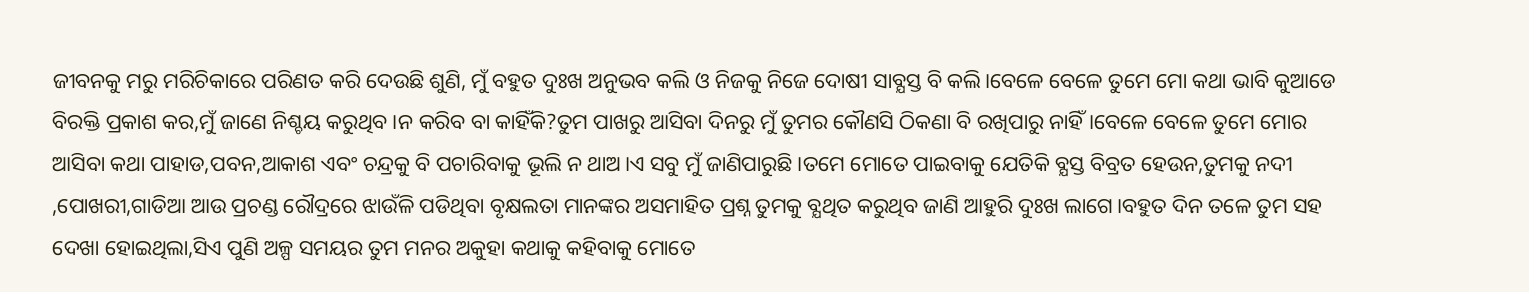ଜୀବନକୁ ମରୁ ମରିଚିକାରେ ପରିଣତ କରି ଦେଉଛି ଶୁଣି, ମୁଁ ବହୁତ ଦୁଃଖ ଅନୁଭବ କଲି ଓ ନିଜକୁ ନିଜେ ଦୋଷୀ ସାବ୍ଯସ୍ତ ବି କଲି।ବେଳେ ବେଳେ ତୁମେ ମୋ କଥା ଭାବି କୁଆଡେ ବିରକ୍ତି ପ୍ରକାଶ କର,ମୁଁ ଜାଣେ ନିଶ୍ଚୟ କରୁଥିବ।ନ କରିବ ବା କାହିଁକି?ତୁମ ପାଖରୁ ଆସିବା ଦିନରୁ ମୁଁ ତୁମର କୌଣସି ଠିକଣା ବି ରଖିପାରୁ ନାହିଁ।ବେଳେ ବେଳେ ତୁମେ ମୋର ଆସିବା କଥା ପାହାଡ,ପବନ,ଆକାଶ ଏବଂ ଚନ୍ଦ୍ରକୁ ବି ପଚାରିବାକୁ ଭୂଲି ନ ଥାଅ।ଏ ସବୁ ମୁଁ ଜାଣିପାରୁଛି ।ତମେ ମୋତେ ପାଇବାକୁ ଯେତିକି ବ୍ଯସ୍ତ ବିବ୍ରତ ହେଉନ,ତୁମକୁ ନଦୀ ,ପୋଖରୀ,ଗାଡିଆ ଆଉ ପ୍ରଚଣ୍ଡ ରୌଦ୍ରରେ ଝାଉଁଳି ପଡିଥିବା ବୃକ୍ଷଲତା ମାନଙ୍କର ଅସମାହିତ ପ୍ରଶ୍ନ ତୁମକୁ ବ୍ଯଥିତ କରୁଥିବ ଜାଣି ଆହୁରି ଦୁଃଖ ଲାଗେ।ବହୁତ ଦିନ ତଳେ ତୁମ ସହ ଦେଖା ହୋଇଥିଲା,ସିଏ ପୁଣି ଅଳ୍ପ ସମୟର ତୁମ ମନର ଅକୁହା କଥାକୁ କହିବାକୁ ମୋତେ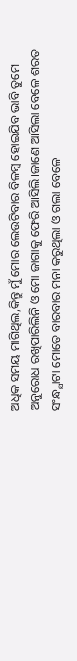ଅଧିକ ସମୟ ମାଗିଥିଲ,କିନ୍ତୁ ମୁଁ ମୋର ଲେଉଟିବାର ବିଳମ୍ବ ହୋଇଯିବ ଭାବି ତୁମେ ଅନୁରୋଧ ରଖିପାରିଲିନି ଓ ମୋ ଜାଗାକୁ ଫେରି ଆସିଲି।ଜାଣେ ଆସିଲା ବେଳେ ଶରତ ସଂନ୍ଧ୍ଯାଟା ମୋତେ ବାରବାର ମନା କରୁଥିଲା ଓ ଗଲା ବେଳେ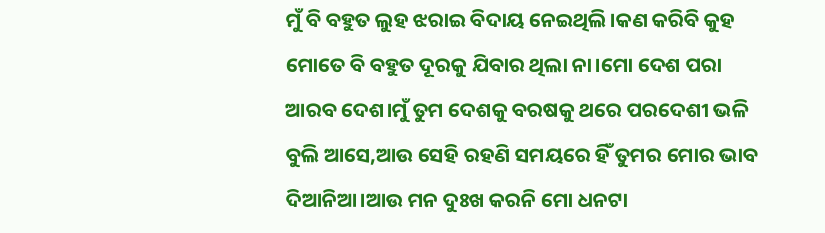ମୁଁ ବି ବହୁତ ଲୁହ ଝରାଇ ବିଦାୟ ନେଇଥିଲି।କଣ କରିବି କୁହ ମୋତେ ବି ବହୁତ ଦୂରକୁ ଯିବାର ଥିଲା ନା।ମୋ ଦେଶ ପରା ଆରବ ଦେଶ।ମୁଁ ତୁମ ଦେଶକୁ ବରଷକୁ ଥରେ ପରଦେଶୀ ଭଳି ବୁଲି ଆସେ,ଆଉ ସେହି ରହଣି ସମୟରେ ହିଁ ତୁମର ମୋର ଭାବ ଦିଆନିଆ।ଆଉ ମନ ଦୁଃଖ କରନି ମୋ ଧନଟା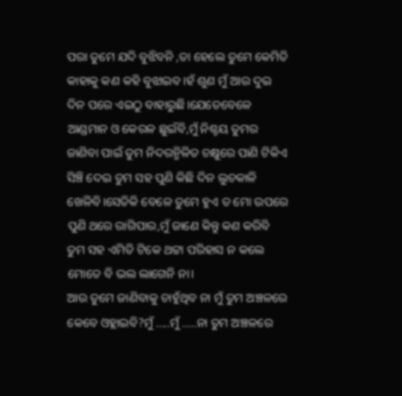ପରା ତୁମେ ଯଦି ବୁଝିବନି ,ତା ହେଲେ ତୁମେ କେମିତି କାହାକୁ କଣ କହି ବୁଝାଇବ।ହଁ ଶୁଣ ମୁଁ ଆଉ ଦୁଇ ଦିନ ପରେ ଏଇଠୁ ବାହାରୁଛି।ଯେତେବେଳେ ଆଣ୍ଡମାନ ଓ କେରଳ ଛୁଇଁବି,ମୁଁ ନିଶ୍ଚୟ ତୁମର ଜାଣିବା ପାଇଁ ତୁମ ନିଦରନ୍ମିଳିତ ଚକ୍ଷୁରେ ପାଣି ଟିକିଏ ସିଞ୍ଚି ଦେଇ ତୁମ ସହ ପୁଣି କିଛି ଦିନ ଲୁଚକାଳି ଖେଳିବି।ସେତିକି ବେଳେ ତୁମେ ହୁଏ ତ ମୋ ଉପରେ ପୁଣି ଥରେ ରାଗିପାର,ମୁଁ ଜାଣେ କିନ୍ତୁ କଣ କରିବି ତୁମ ସହ ଏମିତି ଟିକେ ଥଟ୍ଟା ପରିହାସ ନ କଲେ ମୋତେ ବି ଭଲ ଲାଗେନି ନା।
ଆଉ ତୁମେ ଜାଣିବାକୁ ଚାହୁଁଥିବ ନା ମୁଁ ତୁମ ଅଞ୍ଚଳରେ କେବେ ଓହ୍ଲାଇବି?ମୁଁ .....ମୁଁ .....ନା ତୁମ ଅଞ୍ଚଳରେ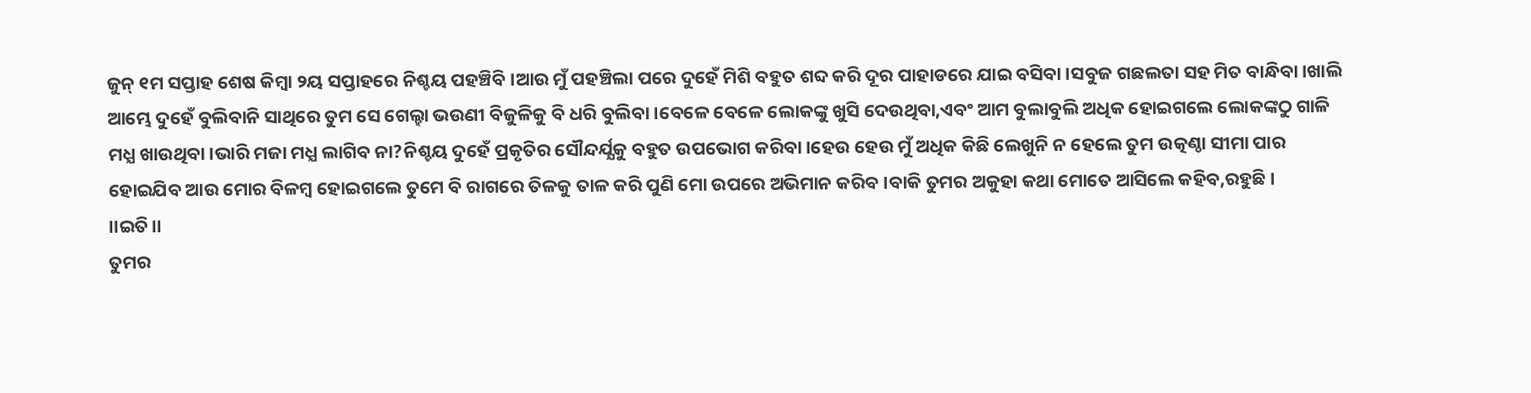ଜୁନ୍ ୧ମ ସପ୍ତାହ ଶେଷ କିମ୍ବା ୨ୟ ସପ୍ତାହରେ ନିଶ୍ଚୟ ପହଞ୍ଚିବି ।ଆଉ ମୁଁ ପହଞ୍ଚିଲା ପରେ ଦୁହେଁ ମିଶି ବହୁତ ଶବ୍ଦ କରି ଦୂର ପାହାଡରେ ଯାଇ ବସିବା।ସବୁଜ ଗଛଲତା ସହ ମିତ ବାନ୍ଧିବା।ଖାଲି ଆମ୍ଭେ ଦୁହେଁ ବୁଲିବାନି ସାଥିରେ ତୁମ ସେ ଗେଲ୍ହା ଭଉଣୀ ବିଜୁଳିକୁ ବି ଧରି ବୁଲିବା।ବେଳେ ବେଳେ ଲୋକଙ୍କୁ ଖୁସି ଦେଉଥିବା,ଏବଂ ଆମ ବୁଲାବୁଲି ଅଧିକ ହୋଇଗଲେ ଲୋକଙ୍କଠୁ ଗାଳି ମଧ୍ଯ ଖାଉଥିବା।ଭାରି ମଜା ମଧ୍ଯ ଲାଗିବ ନା?ନିଶ୍ଚୟ ଦୁହେଁ ପ୍ରକୃତିର ସୌନ୍ଦର୍ଯ୍ଯକୁ ବହୁତ ଉପଭୋଗ କରିବା।ହେଉ ହେଉ ମୁଁ ଅଧିକ କିଛି ଲେଖୁନି ନ ହେଲେ ତୁମ ଉତ୍କଣ୍ଠା ସୀମା ପାର ହୋଇଯିବ ଆଉ ମୋର ବିଳମ୍ବ ହୋଇଗଲେ ତୁମେ ବି ରାଗରେ ତିଳକୁ ତାଳ କରି ପୁଣି ମୋ ଉପରେ ଅଭିମାନ କରିବ।ବାକି ତୁମର ଅକୁହା କଥା ମୋତେ ଆସିଲେ କହିବ,ରହୁଛି।
।।ଇତି।।
ତୁମର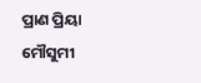ପ୍ରାଣ ପ୍ରିୟା
ମୌସୁମୀ